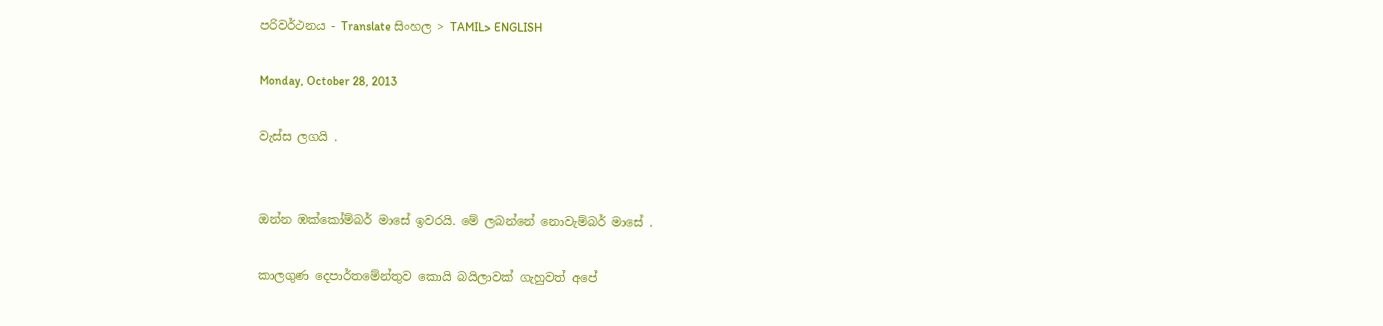පරිවර්ථනය - Translate සිංහල > TAMIL> ENGLISH

Monday, October 28, 2013

වැස්ස ලගයි .


ඔන්න ඹක්කෝම්බර් මාසේ ඉවරයි. මේ ලබන්නේ නොවැම්බර් මාසේ .

කාලගුණ දෙපාර්තමේන්තුව කොයි බයිලාවක් ගැහුවත් අපේ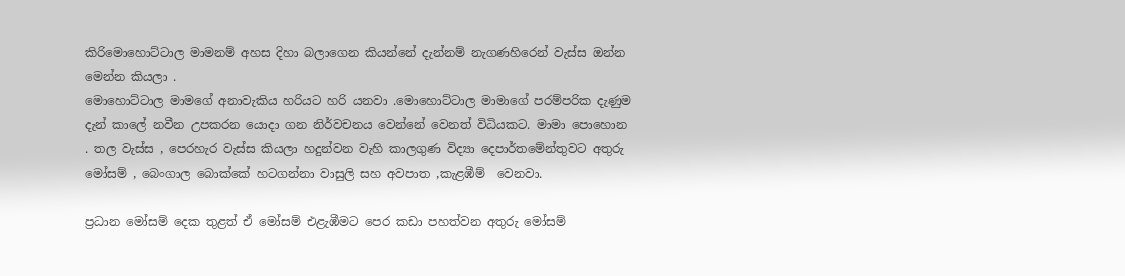කිරිමොහොට්ටාල මාමනම් අහස දිහා බලාගෙන කියන්නේ දැන්නම් නැගණහිරෙන් වැස්ස ඔන්න මෙන්න කියලා .
මොහොට්ටාල මාමගේ අනාවැකිය හරියට හරි යනවා .මොහොට්ටාල මාමාගේ පරම්පරික දැණුම දැන් කාලේ නවීන උපකරන යොදා ගන නිර්වචනය වෙන්නේ වෙනත් විධියකට. මාමා පොහොන . තල වැස්ස , පෙරහැර වැස්ස කියලා හදුන්වන වැහි කාලගුණ විද්‍යා දෙපාර්තමේන්තුවට අතුරු මෝසම් , බෙංගාල බොක්‌කේ හටගන්නා වාසුලි සහ අවපාත ,කැළඹීම්  වෙනවා.

ප්‍රධාන මෝසම් දෙක තුළත් ඒ මෝසම් එළැඹීමට පෙර කඩා පහත්වන අතුරු මෝසම්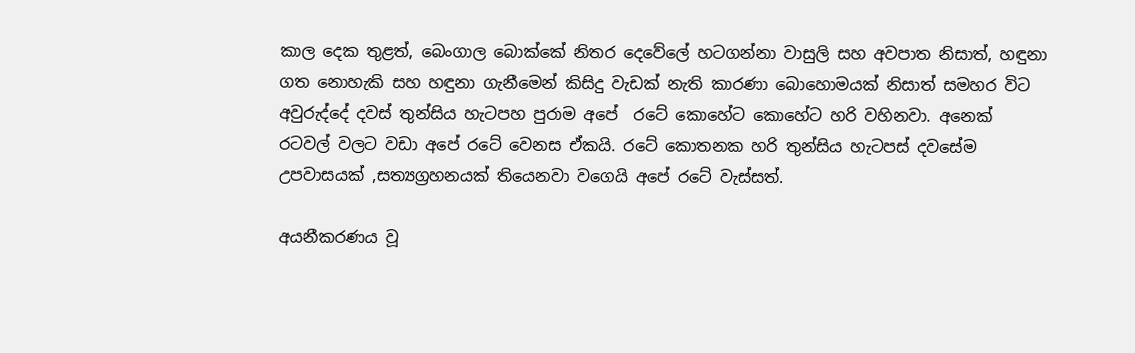කාල දෙක තුළත්, බෙංගාල බොක්‌කේ නිතර දෙවේලේ හටගන්නා වාසුලි සහ අවපාත නිසාත්, හඳුනා ගත නොහැකි සහ හඳුනා ගැනීමෙන් කිසිදු වැඩක්‌ නැති කාරණා බොහොමයක්‌ නිසාත් සමහර විට අවුරුද්දේ දවස්‌ තුන්සිය හැටපහ පුරාම අපේ  රටේ කොහේට කොහේට හරි වහිනවා. අනෙක් රටවල් වලට වඩා අපේ රටේ වෙනස ඒකයි. රටේ කොතනක හරි තුන්සිය හැටපස් දවසේම උපවාසයක් ,සත්‍යග්‍රහනයක් තියෙනවා වගෙයි අපේ රටේ වැස්සත්.

අයනීකරණය වූ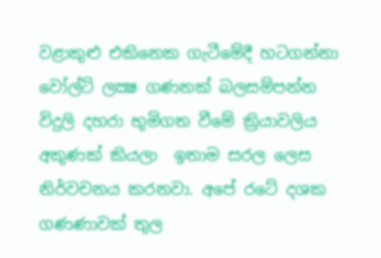වළාකුළු එකිනෙක ගැටීමේදී හටගන්නා වෝල්ට්‌ ලක්‍ෂ ගණනක්‌ බලසම්පන්න විදුලි දහරා භූමිගත වීමේ ක්‍රියාවලිය අකුණක්‌ කියලා  ඉතාම සරල ලෙස නිර්වචනය කරනවා. අපේ රටේ දශක ගණණාවක් තුල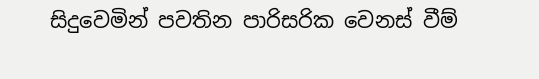සිදුවෙමින් පවතින පාරිසරික වෙනස් වීම්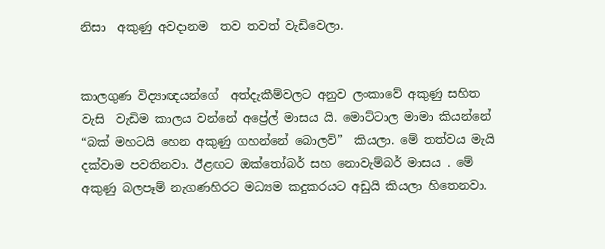නිසා  අකුණු අවදානම  තව තවත් වැඩිවෙලා.


කාලගුණ විද්‍යාඥයන්ගේ  අත්දැකීම්වලට අනුව ලංකාවේ අකුණු සහිත වැසි  වැඩිම කාලය වන්නේ අප්‍රේල් මාසය යි. මොට්ටාල මාමා කියන්නේ “බක් මහටයි හෙන අකුණු ගහන්නේ බොලව්”  කියලා. මේ තත්වය මැයි දක්වාම පවතිනවා. ඊළඟට ඔක්‌තෝබර් සහ නොවැම්බර් මාසය . මේ අකුණු බලපෑම් නැගණහිරට මධ්‍යම කදුකරයට අඩුයි කියලා හිතෙනවා.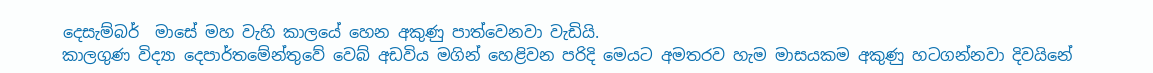දෙසැම්බර්  මාසේ මහ වැහි කාලයේ හෙන අකුණු පාත්වෙනවා වැඩියි.
කාලගුණ විද්‍යා දෙපාර්තමේන්තුවේ වෙබ් අඩවිය මගින් හෙළිවන පරිදි මෙයට අමතරව හැම මාසයකම අකුණු හටගන්නවා දිවයිනේ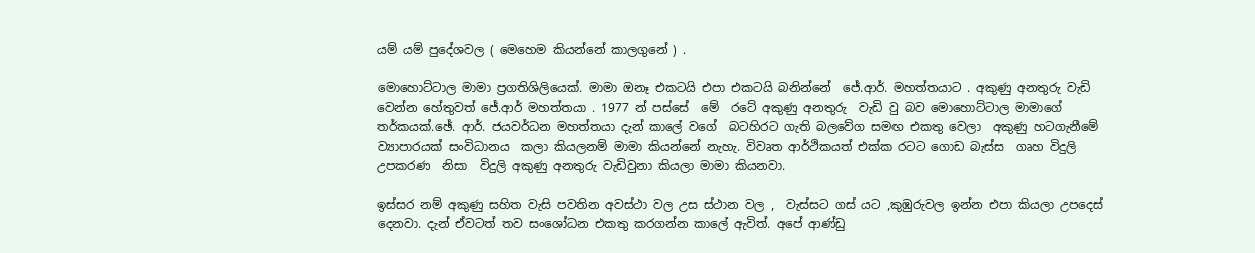යම් යම් පුදේශවල ( මෙහෙම කියන්නේ කාලගුනේ ) .

මොහොට්ටාල මාමා ප්‍රගතිශිලියෙක්. මාමා ඔනෑ එකටයි එපා එකටයි බනින්නේ  ජේ.ආර්. මහත්තයාට . අකුණු අනතුරු වැඩි වෙන්න හේතුවත් ජේ.ආර් මහත්තයා . 1977 න් පස්සේ  මේ  රටේ අකුණු අනතුරු  වැඩි වු බව මොහොට්ටාල මාමාගේ තර්කයක්.ඡේ. ආර්. ජයවර්ධන මහත්තයා දැන් කාලේ වගේ  බටහිරට ගැති බලවේග සමඟ එකතු වෙලා  අකුණු හටගැනීමේ ව්‍යාපාරයක්‌ සංවිධානය  කලා කියලනම් මාමා කියන්නේ නැහැ. විවෘත ආර්ථිකයත් එක්ක රටට ගොඩ බැස්ස  ගෘහ විදුලි උපකරණ  නිසා  විදුලි අකුණු අනතුරු වැඩිවුනා කියලා මාමා කියනවා.

ඉස්සර නම් අකුණු සහිත වැසි පවතින අවස්ථා වල උස ස්ථාන වල ,  වැස්සට ගස් යට ,කුඹුරුවල ඉන්න එපා කියලා උපදෙස් දෙනවා. දැන් ඒවටත් තව සංශෝධන එකතු කරගන්න කාලේ ඇවිත්. අපේ ආණ්ඩු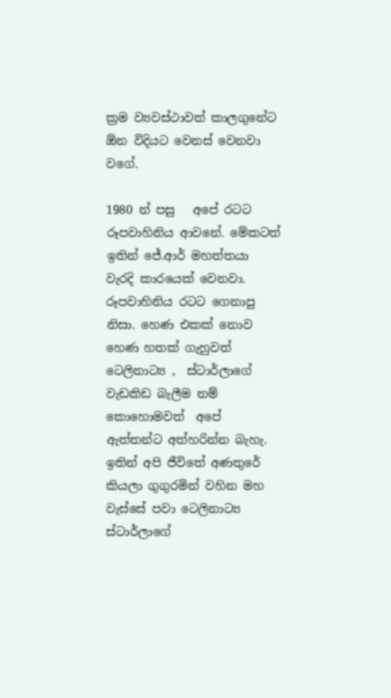ක්‍රම ව්‍යවස්ථාවත් කාලගුනේට ඕන විදියට වෙනස් වෙනවා වගේ.

1980 න් පසු   අපේ රටට රූපවාහිනිය ආවනේ. මේකටත් ඉතින් ජේ.ආර් මහත්තයා වැරදි කාරයෙක් වෙනවා. රූපවාහිනිය රටට ගෙනාපු නිසා. හෙණ එකක්‌ නොව හෙණ හතක්‌ ගැහුවත් ටෙලිනාට්‍ය ,  ස්ටාර්ලාගේ වැඩකිඩ බැලීම නම් කොහොමවත්  අපේ ඇත්තන්ට අත්හරින්න බැහැ. ඉතින් අපි ජීවිතේ අණතුරේ කියලා ගුගුරමින් වහින මහ වැස්සේ පවා ටෙලිනාට්‍ය ස්ටාර්ලාගේ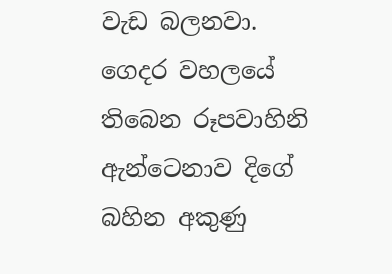වැඩ බලනවා. ගෙදර වහලයේ තිබෙන රූපවාහිනි ඇන්ටෙනාව දිගේ බහින අකුණු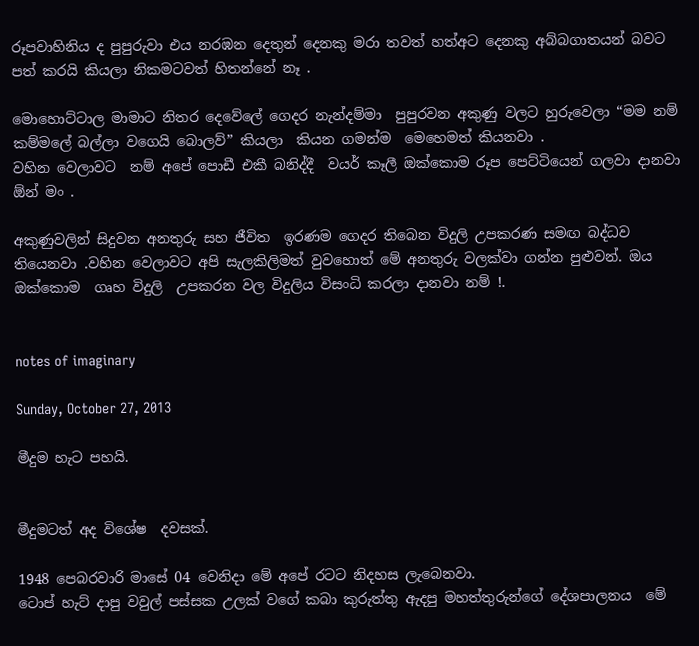රූපවාහිනිය ද පුපුරුවා එය නරඹන දෙතුන් දෙනකු මරා තවත් හත්අට දෙනකු අබ්බගාතයන් බවට පත් කරයි කියලා නිකමටවත් හිතන්නේ නෑ .

මොහොට්ටාල මාමාට නිතර දෙවේලේ ගෙදර නැන්දම්මා  පුපුරවන අකුණු වලට හුරුවෙලා “මම නම් කම්මලේ බල්ලා වගෙයි බොලව්” කියලා  කියන ගමන්ම  මෙහෙමත් කියනවා .
වහින වෙලාවට  නම් අපේ පොඩී එකී බනිද්දී  වයර් කෑලී ඔක්කොම රූප පෙට්ටියෙන් ගලවා දානවා ඕන් මං .

අකුණුවලින් සිදුවන අනතුරු සහ ජීවිත  ඉරණම ගෙදර තිබෙන විදුලි උපකරණ සමඟ බද්ධව තියෙනවා .වහින වෙලාවට අපි සැලකිලිමත් වුවහොත් මේ අනතුරු වලක්වා ගන්න පුළුවන්. ඔය ඔක්කොම  ගෘහ විදුලි  උපකරන වල විදුලිය විසංධි කරලා දානවා නම් !.


notes of imaginary

Sunday, October 27, 2013

මීදුම හැට පහයි.


මීදුමටත් අද විශේෂ  දවසක්.

1948 පෙබරවාරි මාසේ 04 වෙනිදා මේ අපේ රටට නිදහස ලැබෙනවා.
ටොප් හැට් දාපු වවුල් පස්සක උලක් වගේ කබා කුරුත්තු ඇදපු මහත්තුරුන්ගේ දේශපාලනය  මේ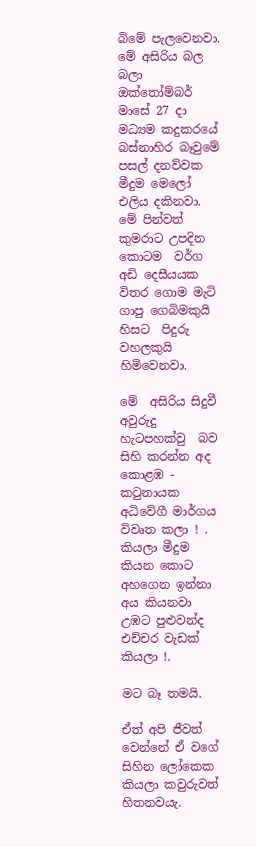බිමේ පැලවෙනවා.
මේ අසිරිය බල බලා ඔක්තෝම්බර් මාසේ 27 දා මධ්‍යම කදුකරයේ බස්නාහිර බෑවුමේ පසල් දනව්වක  මීදුම මෙලෝ එලිය දකිනවා. මේ පින්වත් කුමරාට උපදින කොටම  වර්ග අඩි දෙසීයයක විතර ගොම මැටි ගාපු ගෙබිමකුයි හිසට  පිදුරු වහලකුයි  හිමිවෙනවා.

මේ  අසිරිය සිදුවී අවුරුදු හැටපහක්වු  බව සිහි කරන්න අද කොළඹ - කටුනායක අධිවේගී මාර්ගය විවෘත කලා ! . කියලා මීදුම  කියන කොට අහගෙන ඉන්නා අය කියනවා උඹට පුළුවන්ද එච්චර වැඩක් කියලා !.

මට බෑ තමයි.

ඒත් අපි ජීවත් වෙන්නේ ඒ වගේ සිහින ලෝකෙක කියලා කවුරුවත් හිතනවයැ.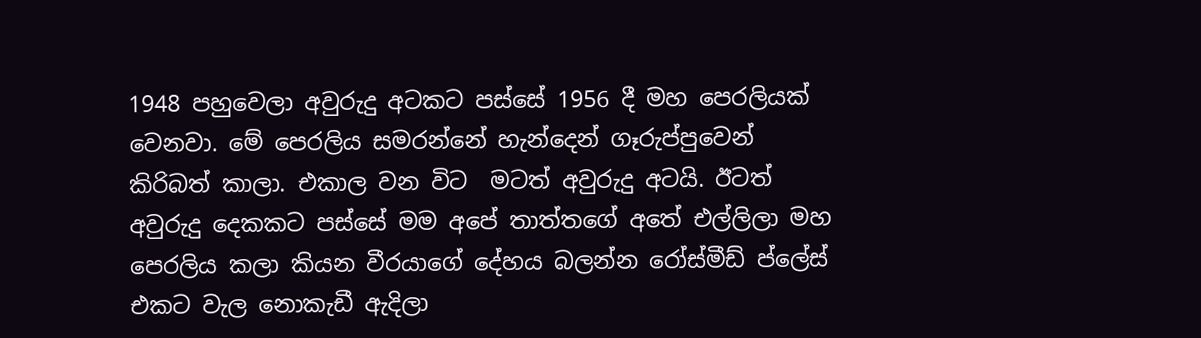1948 පහුවෙලා අවුරුදු අටකට පස්සේ 1956 දී මහ පෙරලියක් වෙනවා. මේ පෙරලිය සමරන්නේ හැන්දෙන් ගෑරුප්පුවෙන් කිරිබත් කාලා. එකාල වන විට  මටත් අවුරුදු අටයි. ඊටත් අවුරුදු දෙකකට පස්සේ මම අපේ තාත්තගේ අතේ එල්ලිලා මහ පෙරලිය කලා කියන වීරයාගේ දේහය බලන්න රෝස්මීඩ් ප්ලේස් එකට වැල නොකැඩී ඇදිලා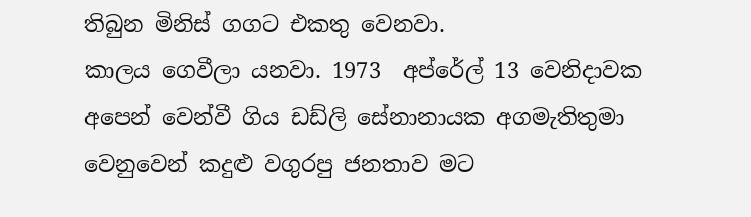තිබුන මිනිස් ගගට එකතු වෙනවා.
කාලය ගෙවීලා යනවා. 1973  අප්රේල් 13 වෙනිදාවක අපෙන් වෙන්වී ගිය ඩඩ්ලි සේනානායක අගමැතිතුමා වෙනුවෙන් කදුළු වගුරපු ජනතාව මට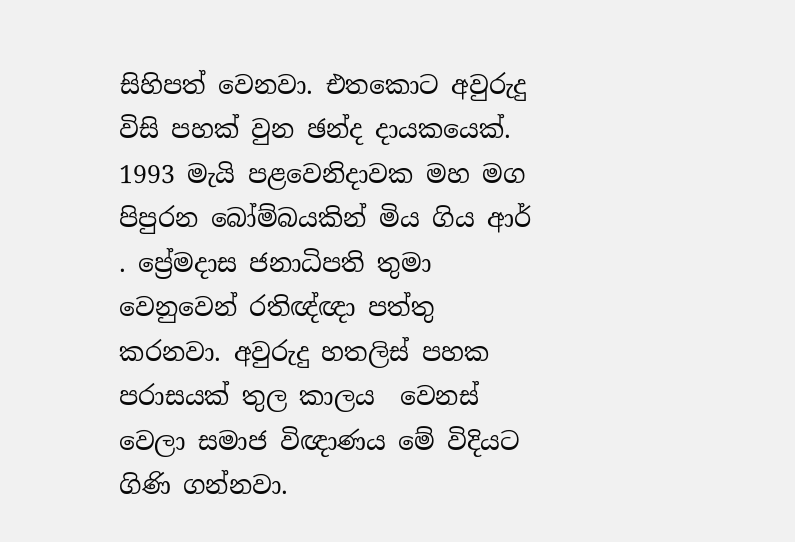සිහිපත් වෙනවා. එතකොට අවුරුදු විසි පහක් වුන ඡන්ද දායකයෙක්.   1993 මැයි පළවෙනිදාවක මහ මග පිපුරන බෝම්බයකින් මිය ගිය ආර් . ප්‍රේමදාස ජනාධිපති තුමා වෙනුවෙන් රතිඥ්ඥා පත්තු කරනවා. අවුරුදු හතලිස් පහක පරාසයක් තුල කාලය  වෙනස් වෙලා සමාජ විඥාණය මේ විදියට ගිණි ගන්නවා.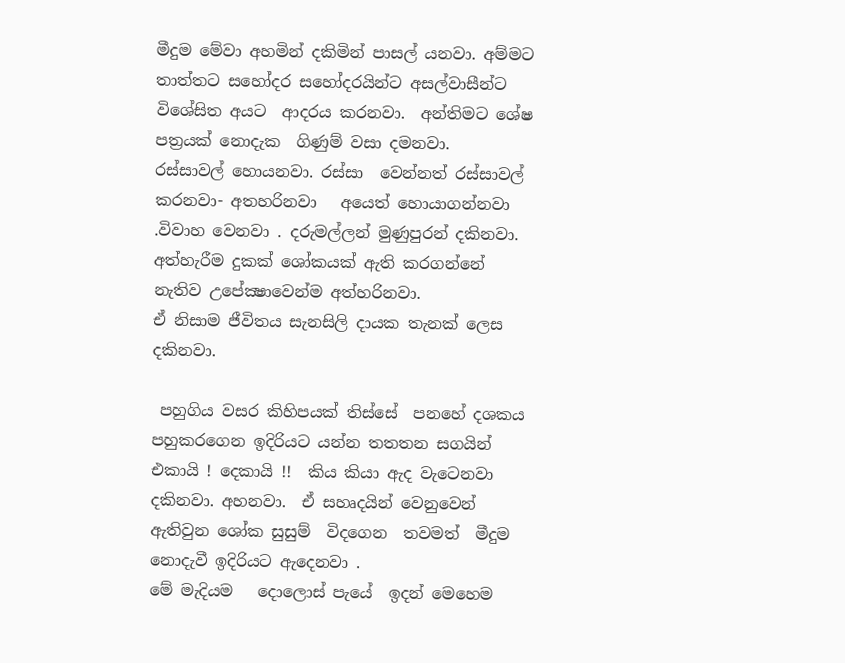මීදුම මේවා අහමින් දකිමින් පාසල් යනවා. අම්මට තාත්තට සහෝදර සහෝදරයින්ට අසල්වාසීන්ට විශේසිත අයට  ආදරය කරනවා.  අන්තිමට ශේෂ පත්‍රයක් නොදැක  ගිණුම් වසා දමනවා.
රස්සාවල් හොයනවා. රස්සා  වෙන්නත් රස්සාවල් කරනවා- අතහරිනවා   අයෙත් හොයාගන්නවා .විවාහ වෙනවා . දරුමල්ලන් මුණුපුරන් දකිනවා.
අත්හැරීම දුකක් ශෝකයක් ඇති කරගන්නේ නැතිව උපේක්‍ෂාවෙන්ම අත්හරිනවා.
ඒ නිසාම ජීවිතය සැනසිලි දායක තැනක් ලෙස  දකිනවා.

 පහුගිය වසර කිහිපයක් තිස්සේ  පනහේ දශකය පහුකරගෙන ඉදිරියට යන්න තතතන සගයින්  එකායි ! දෙකායි !!  කිය කියා ඇද වැටෙනවා දකිනවා. අහනවා.  ඒ සහෘදයින් වෙනුවෙන් ඇතිවුන ශෝක සුසුම්  විදගෙන  තවමත්  මීදුම නොදැවී ඉදිරියට ඇදෙනවා .
මේ මැදියම   දොලොස් පැයේ  ඉදන් මෙහෙම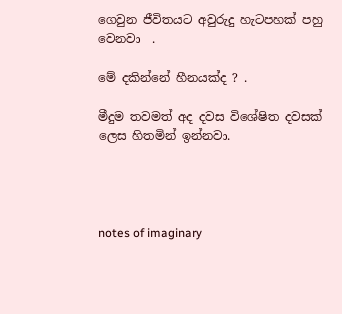ගෙවුන ජීවිතයට අවුරුදු හැටපහක් පහු වෙනවා  .

මේ දකින්නේ හීනයක්ද ? .

මීදුම තවමත් අද දවස විශේෂිත දවසක් ලෙස හිතමින් ඉන්නවා.




notes of imaginary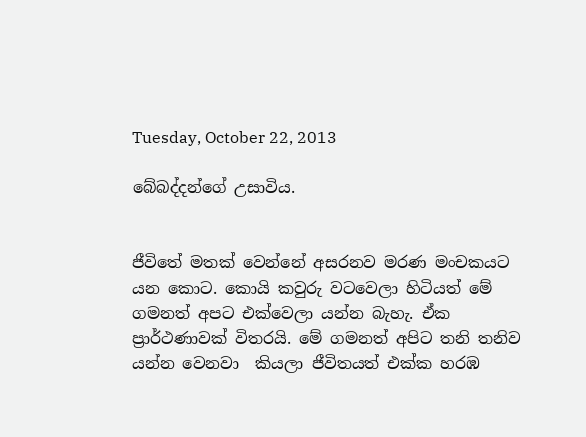Tuesday, October 22, 2013

බේබද්දන්ගේ උසාවිය.


ජීවිතේ මතක් වෙන්නේ අසරනව මරණ මංචකයට යන කොට. කොයි කවුරු වටවෙලා හිටියත් මේ ගමනත් අපට එක්වෙලා යන්න බැහැ. ඒක ප්‍රාර්ථණාවක් විතරයි. මේ ගමනත් අපිට තනි තනිව යන්න වෙනවා  කියලා ජීවිතයත් එක්ක හරඹ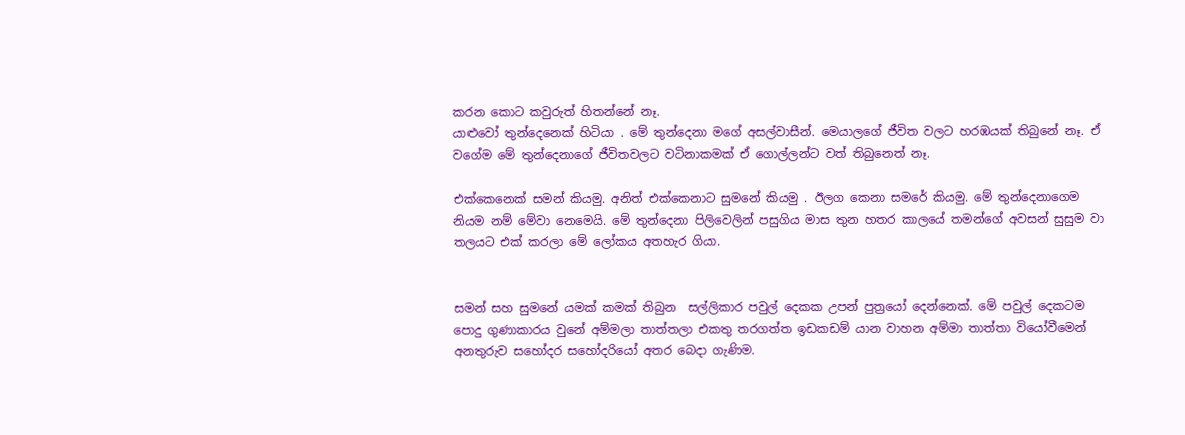කරන කොට කවුරුත් හිතන්නේ නෑ.
යාළුවෝ තුන්දෙනෙක් හිටියා . මේ තුන්දෙනා මගේ අසල්වාසීන්. මෙයාලගේ ජීවිත වලට හරඹයක් තිබුනේ නෑ. ඒ වගේම මේ තුන්දෙනාගේ ජීවිතවලට වටිනාකමක් ඒ ගොල්ලන්ට වත් තිබුනෙත් නෑ.

එක්කෙනෙක් සමන් කියමු. අනිත් එක්කෙනාට සුමනේ කියමු . ඊලග කෙනා සමරේ කියමු. මේ තුන්දෙනාගෙම නියම නම් මේවා නෙමෙයි. මේ තුන්දෙනා පිලිවෙලින් පසුගිය මාස තුන හතර කාලයේ තමන්ගේ අවසන් සුසුම වා තලයට එක් කරලා මේ ලෝකය අතහැර ගියා.


සමන් සහ සුමනේ යමක් කමක් තිබුන  සල්ලිකාර පවුල් දෙකක උපන් පුත්‍රයෝ දෙන්නෙක්. මේ පවුල් දෙකටම පොදු ගුණාකාරය වුනේ අම්මලා තාත්තලා එකතු තරගත්ත ඉඩකඩම් යාන වාහන අම්මා තාත්තා වියෝවීමෙන් අනතුරුව සහෝදර සහෝදරියෝ අතර බෙදා ගැණිම.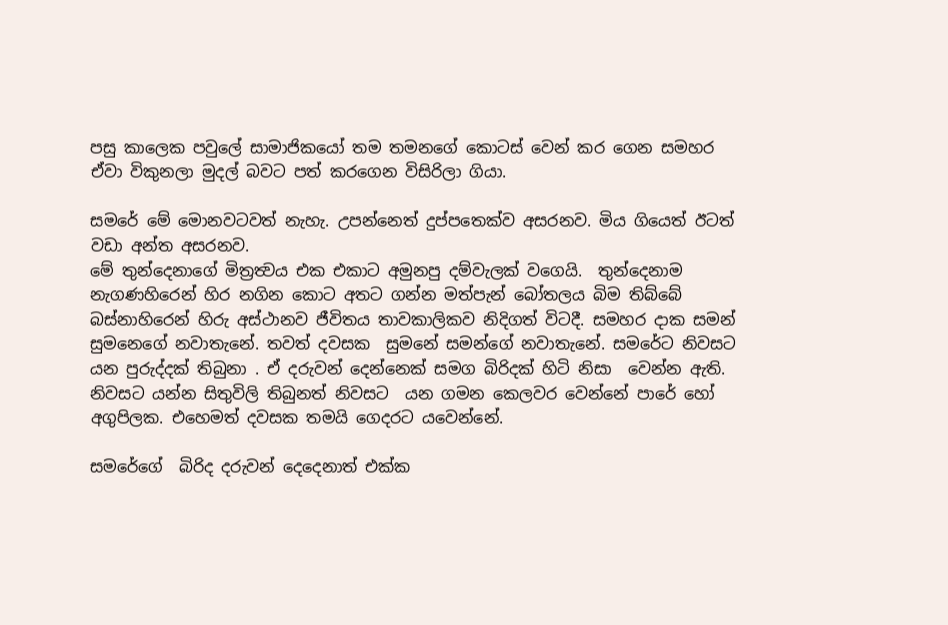පසු කාලෙක පවුලේ සාමාජිකයෝ තම තමනගේ කොටස් වෙන් කර ගෙන සමහර ඒවා විකුනලා මුදල් බවට පත් කරගෙන විසිරිලා ගියා.

සමරේ මේ මොනවටවත් නැහැ. උපන්නෙත් දුප්පතෙක්ව අසරනව. මිය ගියෙත් ඊටත් වඩා අන්ත අසරනව.
මේ තුන්දෙනාගේ මිත්‍රත්‍වය එක එකාට අමුනපු දම්වැලක් වගෙයි.  තුන්දෙනාම නැගණහිරෙන් හිර නගින කොට අතට ගන්න මත්පැන් බෝතලය බිම තිබ්බේ බස්නාහිරෙන් හිරු අස්ථානව ජීවිතය තාවකාලිකව නිදිගත් විටදී. සමහර දාක සමන් සුමනෙගේ නවාතැනේ. තවත් දවසක  සුමනේ සමන්ගේ නවාතැනේ. සමරේට නිවසට යන පුරුද්දක් තිබුනා . ඒ දරුවන් දෙන්නෙක් සමග බිරිදක් හිටි නිසා  වෙන්න ඇති.  නිවසට යන්න සිතුවිලි තිබුනත් නිවසට  යන ගමන කෙලවර වෙන්නේ පාරේ හෝ අගුපිලක. එහෙමත් දවසක තමයි ගෙදරට යවෙන්නේ.

සමරේගේ  බිරිද දරුවන් දෙදෙනාත් එක්ක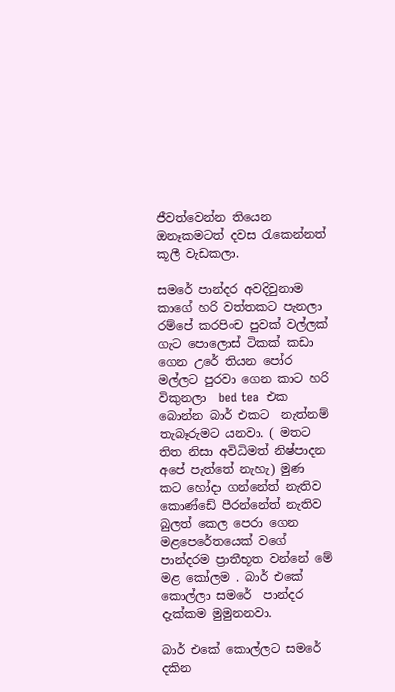ජීවත්වෙන්න තියෙන ඔනෑකමටත් දවස රැකෙන්නත්  කූලී වැඩකලා.

සමරේ පාන්දර අවදිවුනාම කාගේ හරි වත්තකට පැනලා රම්පේ කරපිංච පුවක් වල්ලක් ගැට පොලොස් ටිකක් කඩා ගෙන උරේ තියන පෝර මල්ලට පුරවා ගෙන කාට හරි විකුනලා  bed tea  එක බොන්න බාර් එකට  නැත්නම් තැබෑරුමට යනවා. ( මතට තිත නිසා අවිධිමත් නිෂ්පාදන අපේ පැත්තේ නැහැ) මුණ කට හෝදා ගන්නේත් නැතිව කොණ්ඩේ පීරන්නේත් නැතිව බුලත් කෙල පෙරා ගෙන මළපෙරේතයෙක් වගේ පාන්දරම ප්‍රාතීභූත වන්නේ මේ මළ කෝලම . බාර් එකේ කොල්ලා සමරේ  පාන්දර දැක්කම මුමුනනවා.

බාර් එකේ කොල්ලට සමරේ දකින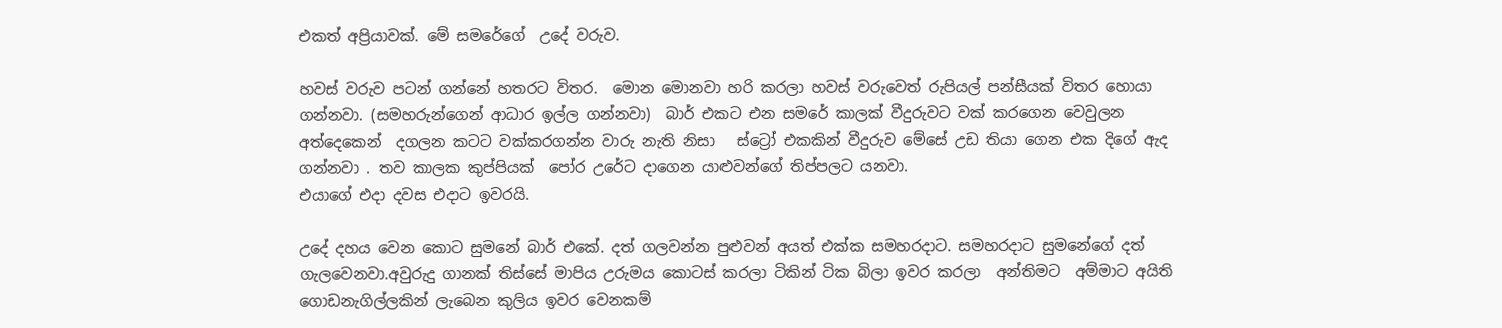එකත් අප්‍රියාවක්. මේ සමරේගේ  උදේ වරුව.

හවස් වරුව පටන් ගන්නේ හතරට විතර.  මොන මොනවා හරි කරලා හවස් වරුවෙත් රුපියල් පන්සීයක් විතර හොයා ගන්නවා. (සමහරුන්ගෙන් ආධාර ඉල්ල ගන්නවා)  බාර් එකට එන සමරේ කාලක් වීදුරුවට වක් කරගෙන වෙවුලන අත්දෙකෙන්  දගලන කටට වක්කරගන්න වාරු නැති නිසා   ස්ට්‍රෝ එකකින් වීදුරුව මේසේ උඩ තියා ගෙන එක දිගේ ඇද ගන්නවා . තව කාලක ‍කුප්පියක්  පෝර උරේට දාගෙන යාළුවන්ගේ තිප්පලට යනවා.
එයාගේ එදා දවස එදාට ඉවරයි.

උදේ දහය වෙන කොට සුමනේ බාර් එකේ. දත් ගලවන්න පුළුවන් අයත් එක්ක සමහරදාට. සමහරදාට සුමනේගේ දත් ගැලවෙනවා.අවුරුදු ගානක් තිස්සේ මාපිය උරුමය කොටස් කරලා ටිකින් ටික බිලා ඉවර කරලා  අන්තිමට  අම්මාට අයිති ගොඩනැගිල්ලකින් ලැබෙන කුලිය ඉවර වෙනකම්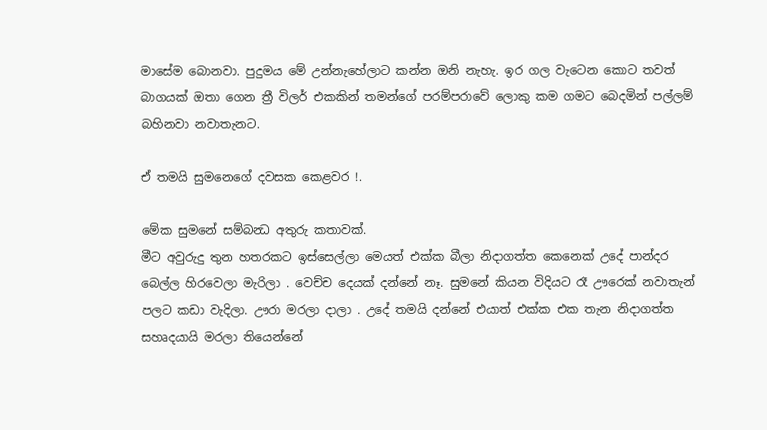මාසේම බොනවා. පුදුමය මේ උන්නැහේලාට කන්න ඔනි නැහැ. ඉර ගල වැටෙන කොට තවත් බාගයක් ඔතා ගෙන ත්‍රී විලර් එකකින් තමන්ගේ පරම්පරාවේ ලොකු කම ගමට බෙදමින් පල්ලම් බහිනවා නවාතැනට.

ඒ තමයි සුමනෙගේ දවසක කෙළවර !.

මේක සුමනේ සම්බන්‍ධ අතුරු කතාවක්.
මීට අවුරුදු තුන හතරකට ඉස්සෙල්ලා මෙයත් එක්ක බීලා නිදාගත්ත කෙනෙක් උදේ පාන්දර බෙල්ල හිරවෙලා මැරිලා . වෙච්ච දෙයක් දන්නේ නෑ. සුමනේ කියන විදියට රෑ ඌරෙක් නවාතැන් පලට කඩා වැදිලා. ඌරා මරලා දාලා . උදේ තමයි දන්නේ එයාත් එක්ක එක තැන නිදාගත්ත සහෘදයායි මරලා තියෙන්නේ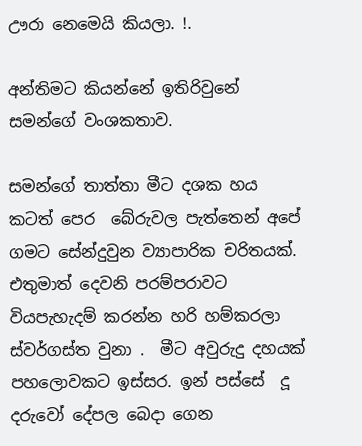ඌරා නෙමෙයි කියලා. !.

අන්තිමට කියන්නේ ඉතිරිවුනේ සමන්ගේ වංශකතාව.

සමන්ගේ තාත්තා මීට දශක හය කටත් පෙර  බේරුවල පැත්තෙන් අපේ ගමට සේන්දුවුන ව්‍යාපාරික චරිතයක්. එතුමාත් දෙවනි පරම්පරාවට වියපැහැදම් කරන්න හරි හම්කරලා ස්වර්ගස්ත වුනා .  මීට අවුරුදු දහයක් පහලොවකට ඉස්සර. ඉන් පස්සේ  දූ දරුවෝ දේපල බෙදා ගෙන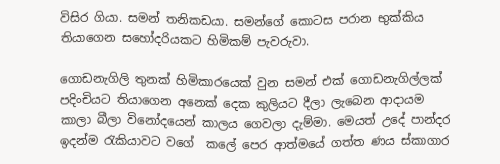විසිර ගියා. සමන් තනිකඩයා. සමන්ගේ කොටස පරාන භුක්කිය තියාගෙන සහෝදරියකට හිමිකම් පැවරුවා.

ගොඩනැගිලි තුනක් හිමිකාරයෙක් වුන සමන් එක් ගොඩනැගිල්ලක් පදිංචියට තියාගෙන අනෙක් දෙක කුලියට දීලා ලැබෙන ආදායම කාලා බීලා විනෝදයෙන් කාලය ගෙවලා දැම්මා. මෙයත් උදේ පාන්දර ඉදන්ම රැකියාවට වගේ  කලේ පෙර ආත්මයේ ගත්ත ණය ස්කාගාර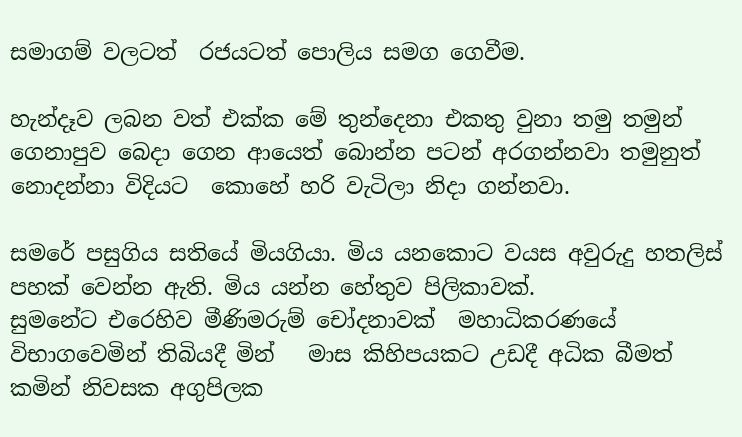සමාගම් වලටත්  රජයටත් පොලිය සමග ගෙවීම.

හැන්දෑව ලබන වත් එක්ක මේ තුන්දෙනා එකතු වුනා තමු තමුන් ගෙනාපුව බෙදා ගෙන ආයෙත් බොන්න පටන් අරගන්නවා තමුනුත් නොදන්නා විදියට  කොහේ හරි වැටිලා නිදා ගන්නවා.

සමරේ පසුගිය සතියේ මියගියා. මිය යනකොට වයස අවුරුදු හතලිස් පහක් වෙන්න ඇති. මිය යන්න හේතුව පිලිකාවක්.
සුමනේට එරෙහිව මීණිමරුම් චෝදනාවක්  මහාධිකරණයේ විභාගවෙමින් තිබියදී මින්   මාස කිහිපයකට උඩදී අධික බීමත් කමින් නිවසක අගුපිලක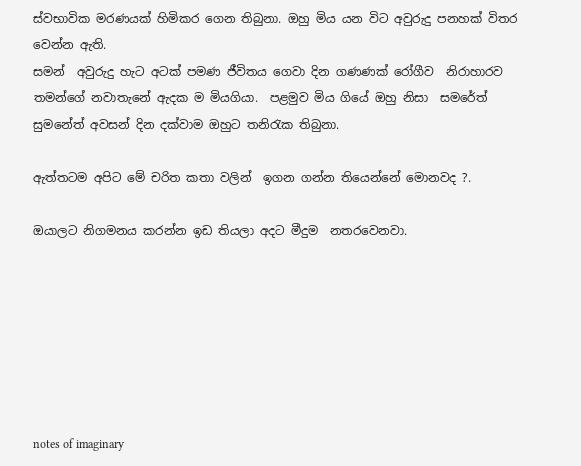ස්වභාවික මරණයක් හිමිකර ගෙන තිබුනා. ඔහු මිය යන විට අවුරුදු පනහක් විතර  වෙන්න ඇති.
සමන්  අවුරුදු හැට අටක් පමණ ජීවිතය ගෙවා දින ගණණක් රෝගීව  නිරාහාරව  තමන්ගේ නවාතැනේ ඇදක ම මියගියා.  පළමුව මිය ගියේ ඔහු නිසා  සමරේත් සුමනේත් අවසන් දින දක්වාම ඔහුට තනිරැක තිබුනා.

ඇත්තටම අපිට මේ චරිත කතා වලින්  ඉගන ගන්න තියෙන්නේ මොනවද ?.

ඔයාලට නිගමනය කරන්න ඉඩ තියලා අදට මීදුම  නතරවෙනවා.







notes of imaginary